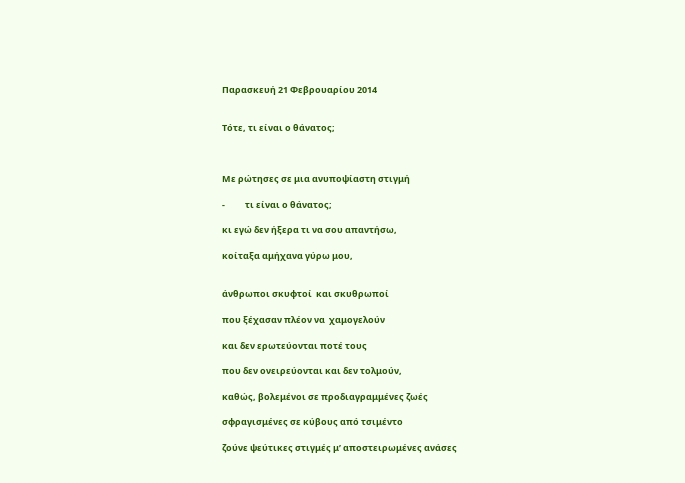Παρασκευή 21 Φεβρουαρίου 2014


Τότε, τι είναι ο θάνατος;



Με ρώτησες σε μια ανυποψίαστη στιγμή

-          τι είναι ο θάνατος;

κι εγώ δεν ήξερα τι να σου απαντήσω,

κοίταξα αμήχανα γύρω μου,


άνθρωποι σκυφτοί  και σκυθρωποί

που ξέχασαν πλέον να  χαμογελούν

και δεν ερωτεύονται ποτέ τους

που δεν ονειρεύονται και δεν τολμούν,

καθώς, βολεμένοι σε προδιαγραμμένες ζωές

σφραγισμένες σε κύβους από τσιμέντο

ζούνε ψεύτικες στιγμές μ’ αποστειρωμένες ανάσες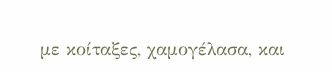με κοίταξες, χαμογέλασα, και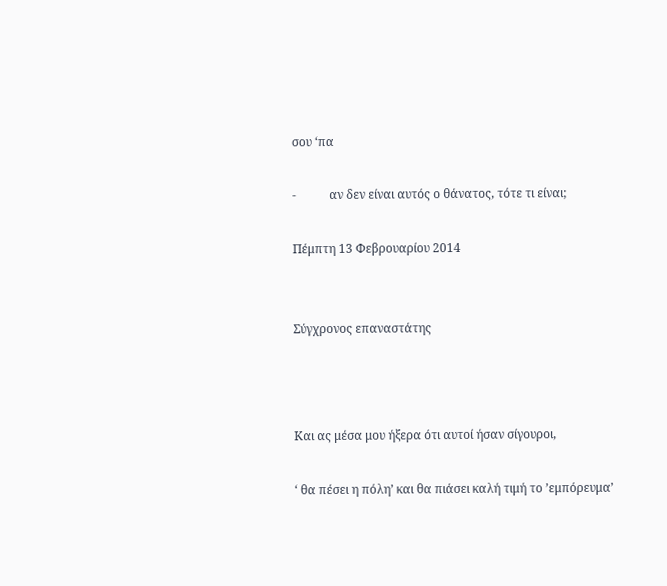σου ‘πα

-           αν δεν είναι αυτός ο θάνατος, τότε τι είναι;

Πέμπτη 13 Φεβρουαρίου 2014


Σύγχρονος επαναστάτης



Και ας μέσα μου ήξερα ότι αυτοί ήσαν σίγουροι,

‘ θα πέσει η πόλη’ και θα πιάσει καλή τιμή το ’εμπόρευμα’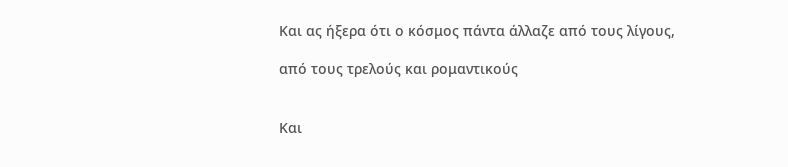Και ας ήξερα ότι ο κόσμος πάντα άλλαζε από τους λίγους,

από τους τρελούς και ρομαντικούς


Και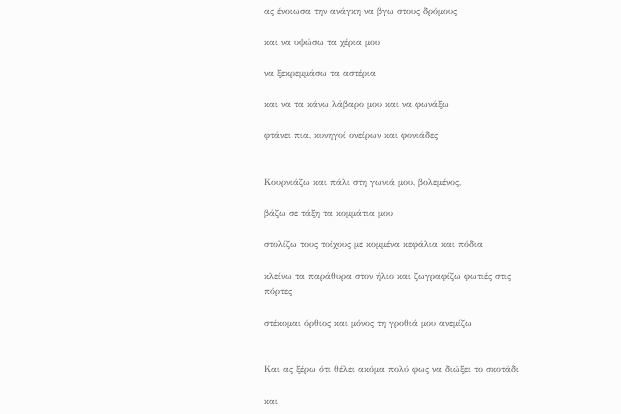ας ένοιωσα την ανάγκη να βγω στους δρόμους

και να υψώσω τα χέρια μου

να ξεκρεμμάσω τα αστέρια

και να τα κάνω λάβαρο μου και να φωνάξω

φτάνει πια, κυνηγοί ονείρων και φονιάδες


Κουρνιάζω και πάλι στη γωνιά μου, βολεμένος,

βάζω σε τάξη τα κομμάτια μου

στολίζω τους τοίχους με κομμένα κεφάλια και πόδια

κλείνω τα παράθυρα στον ήλιο και ζωγραφίζω φωτιές στις πόρτες

στέκομαι όρθιος και μόνος τη γροθιά μου ανεμίζω


Και ας ξέρω ότι θέλει ακόμα πολύ φως να διώξει το σκοτάδι

και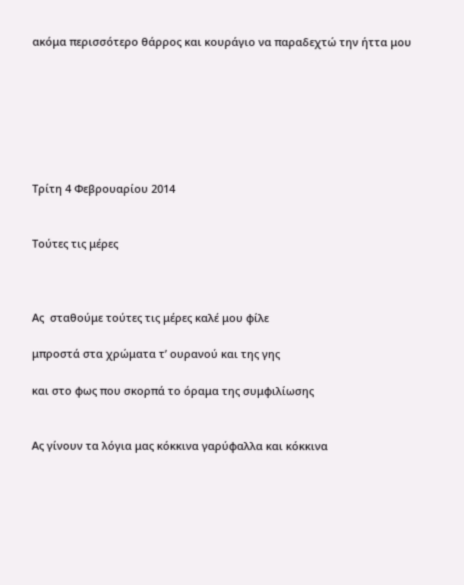ακόμα περισσότερο θάρρος και κουράγιο να παραδεχτώ την ήττα μου







Τρίτη 4 Φεβρουαρίου 2014


Τούτες τις μέρες



Ας  σταθούμε τούτες τις μέρες καλέ μου φίλε

μπροστά στα χρώματα τ’ ουρανού και της γης

και στο φως που σκορπά το όραμα της συμφιλίωσης


Ας γίνουν τα λόγια μας κόκκινα γαρύφαλλα και κόκκινα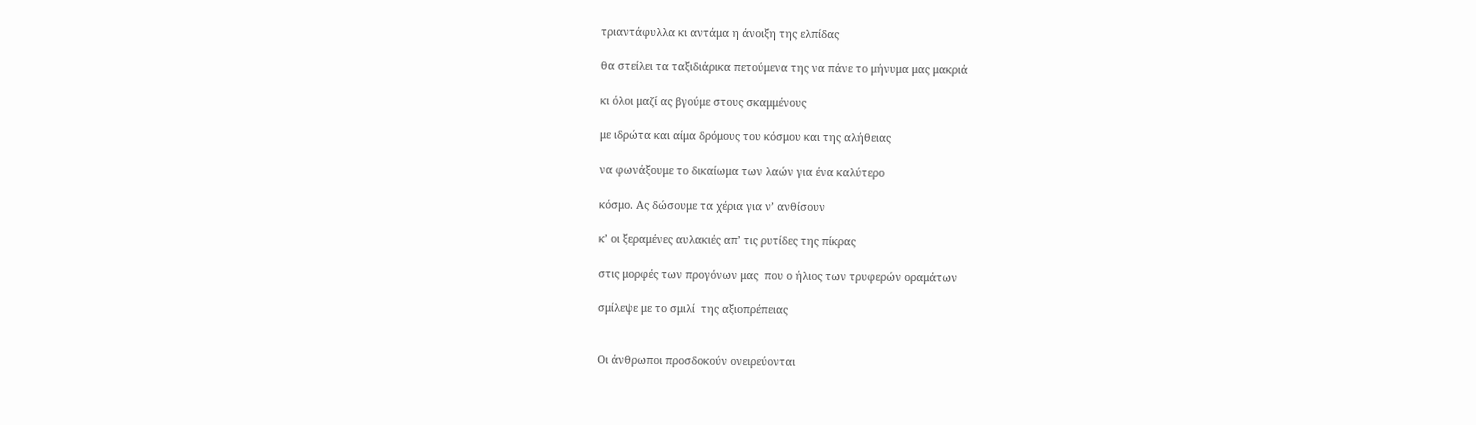τριαντάφυλλα κι αντάμα η άνοιξη της ελπίδας

θα στείλει τα ταξιδιάρικα πετούμενα της να πάνε το μήνυμα μας μακριά

κι όλοι μαζί ας βγούμε στους σκαμμένους

με ιδρώτα και αίμα δρόμους του κόσμου και της αλήθειας

να φωνάξουμε το δικαίωμα των λαών για ένα καλύτερο

κόσμο. Ας δώσουμε τα χέρια για ν’ ανθίσουν

κ’ οι ξεραμένες αυλακιές απ’ τις ρυτίδες της πίκρας

στις μορφές των προγόνων μας  που ο ήλιος των τρυφερών οραμάτων

σμίλεψε με το σμιλί  της αξιοπρέπειας


Οι άνθρωποι προσδοκούν ονειρεύονται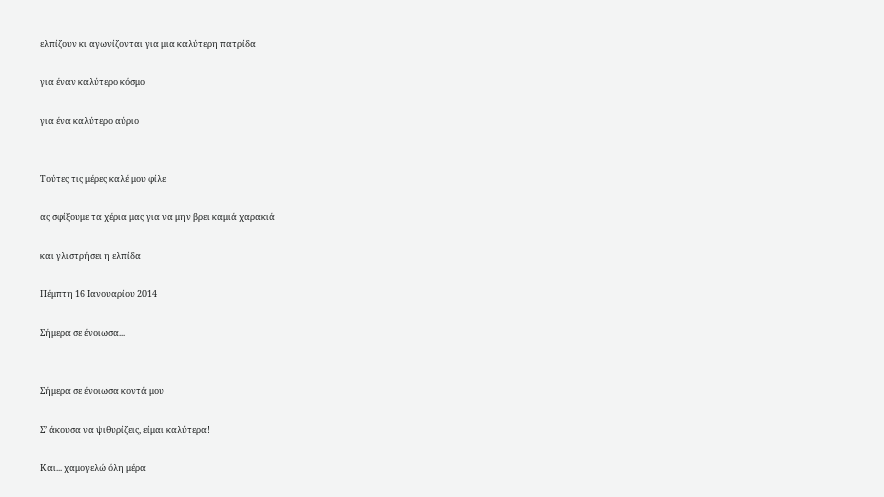ελπίζουν κι αγωνίζονται για μια καλύτερη πατρίδα

για έναν καλύτερο κόσμο

για ένα καλύτερο αύριο


Τούτες τις μέρες καλέ μου φίλε

ας σφίξουμε τα χέρια μας για να μην βρει καμιά χαρακιά

και γλιστρήσει η ελπίδα

Πέμπτη 16 Ιανουαρίου 2014

Σήμερα σε ένοιωσα...


Σήμερα σε ένοιωσα κοντά μου

Σ’ άκουσα να ψιθυρίζεις, είμαι καλύτερα!

Και... χαμογελώ όλη μέρα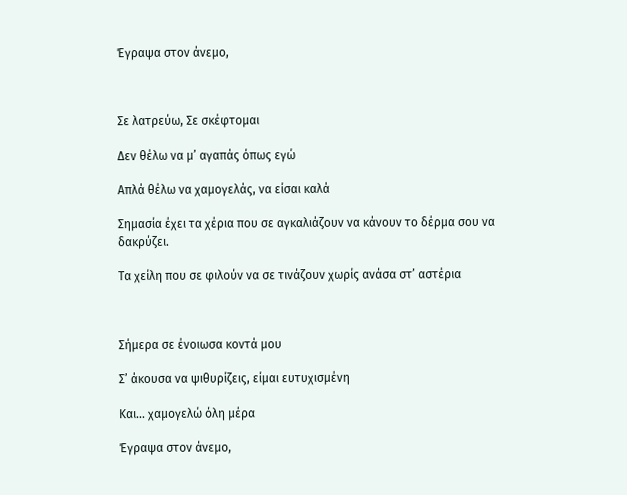Έγραψα στον άνεμο,



Σε λατρεύω, Σε σκέφτομαι

Δεν θέλω να μ’ αγαπάς όπως εγώ

Απλά θέλω να χαμογελάς, να είσαι καλά

Σημασία έχει τα χέρια που σε αγκαλιάζουν να κάνουν το δέρμα σου να δακρύζει.

Τα χείλη που σε φιλούν να σε τινάζουν χωρίς ανάσα στ’ αστέρια



Σήμερα σε ένοιωσα κοντά μου

Σ’ άκουσα να ψιθυρίζεις, είμαι ευτυχισμένη

Και... χαμογελώ όλη μέρα

Έγραψα στον άνεμο,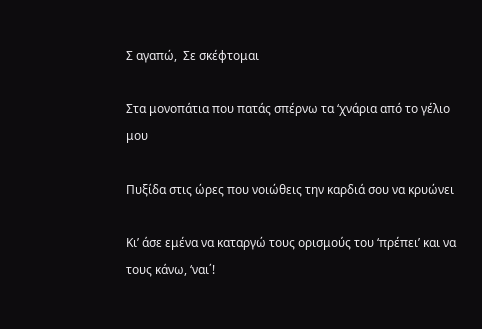Σ αγαπώ,  Σε σκέφτομαι

Στα μονοπάτια που πατάς σπέρνω τα ‘χνάρια από το γέλιο μου

Πυξίδα στις ώρες που νοιώθεις την καρδιά σου να κρυώνει

Κι’ άσε εμένα να καταργώ τους ορισμούς του ‘πρέπει’ και να τους κάνω, ‘ναι΄!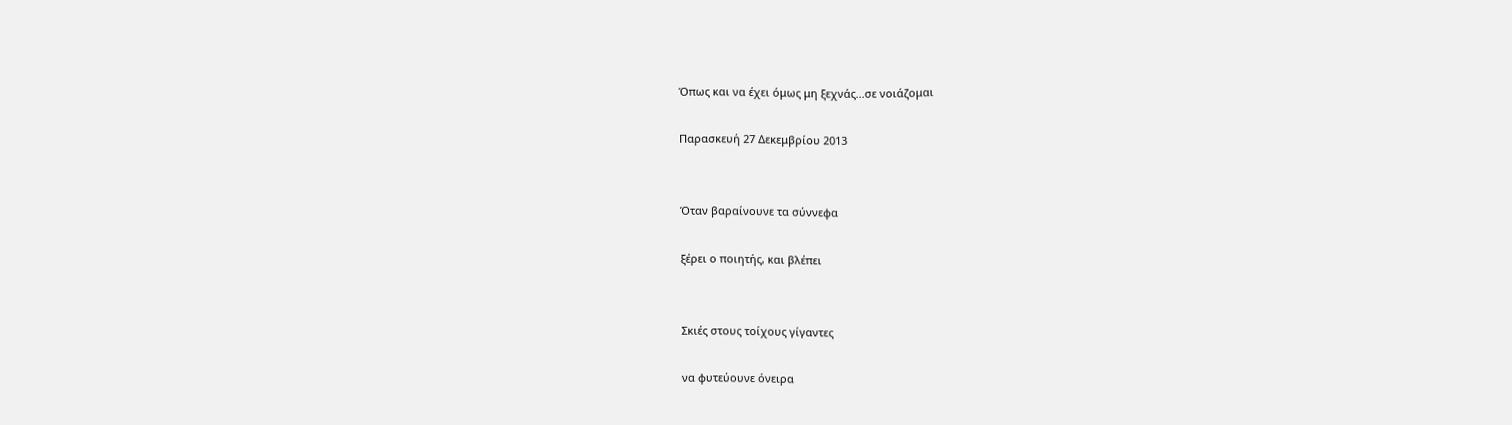Όπως και να έχει όμως μη ξεχνάς...σε νοιάζομαι

Παρασκευή 27 Δεκεμβρίου 2013


Όταν βαραίνουνε τα σύννεφα

ξέρει ο ποιητής, και βλέπει


Σκιές στους τοίχους γίγαντες

να φυτεύουνε όνειρα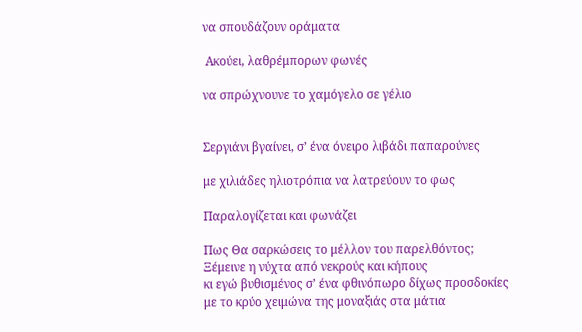να σπουδάζουν οράματα

 Ακούει, λαθρέμπορων φωνές

να σπρώχνουνε το χαμόγελο σε γέλιο


Σεργιάνι βγαίνει, σ’ ένα όνειρο λιβάδι παπαρούνες

με χιλιάδες ηλιοτρόπια να λατρεύουν το φως

Παραλογίζεται και φωνάζει

Πως Θα σαρκώσεις το μέλλον του παρελθόντος;
Ξέμεινε η νύχτα από νεκρούς και κήπους
κι εγώ βυθισμένος σ’ ένα φθινόπωρο δίχως προσδοκίες
με το κρύο χειμώνα της μοναξιάς στα μάτια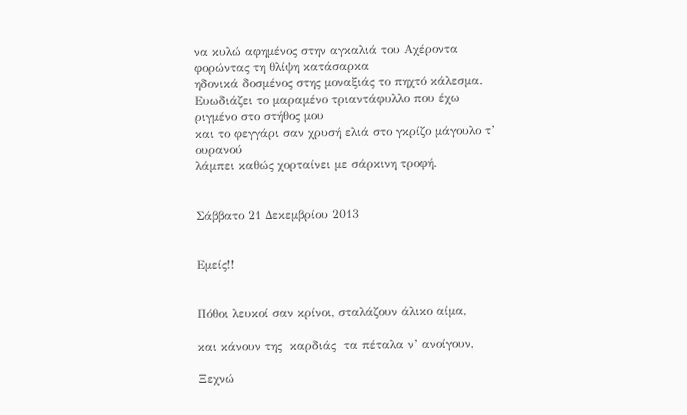να κυλώ αφημένος στην αγκαλιά του Αχέροντα
φορώντας τη θλίψη κατάσαρκα
ηδονικά δοσμένος στης μοναξιάς το πηχτό κάλεσμα.
Ευωδιάζει το μαραμένο τριαντάφυλλο που έχω ριγμένο στο στήθος μου
και το φεγγάρι σαν χρυσή ελιά στο γκρίζο μάγουλο τ’ ουρανού
λάμπει καθώς χορταίνει με σάρκινη τροφή.


Σάββατο 21 Δεκεμβρίου 2013


Εμείς!!


Πόθοι λευκοί σαν κρίνοι, σταλάζουν άλικο αίμα,

και κάνουν της  καρδιάς  τα πέταλα ν’ ανοίγουν,

Ξεχνώ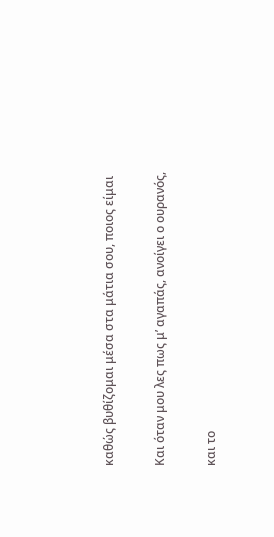καθώς βυθίζομαι μέσα στα μάτια σου, ποιος είμαι

Και όταν μου λες πως μ’ αγαπάς, ανοίγει ο ουρανός,

και το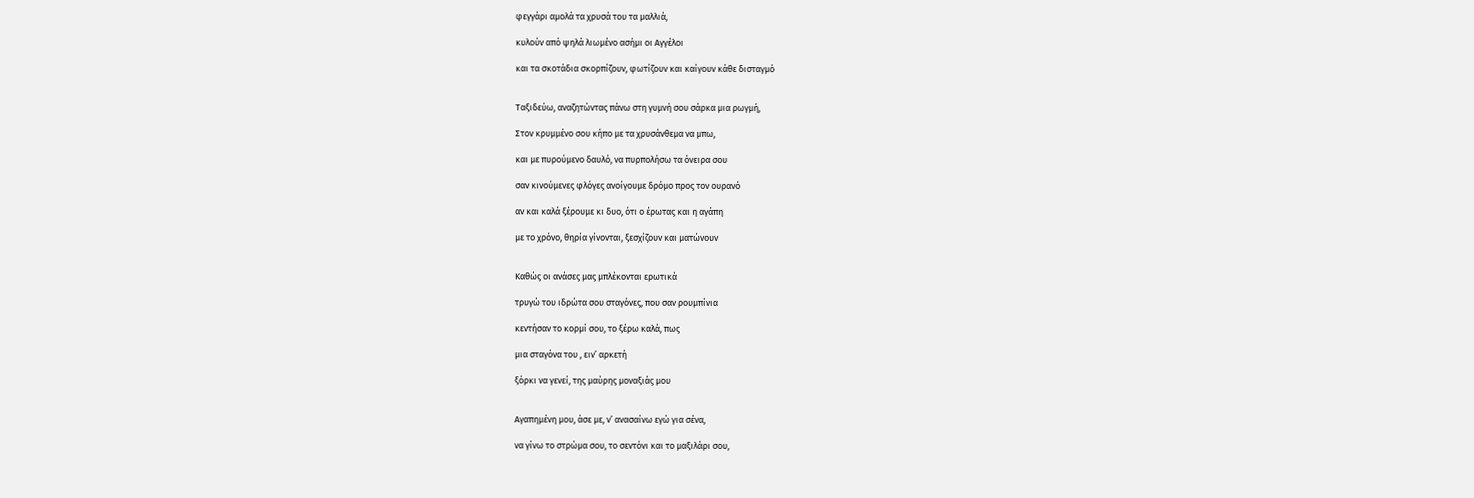φεγγάρι αμολά τα χρυσά του τα μαλλιά,

κυλούν από ψηλά λιωμένο ασήμι οι Αγγέλοι

και τα σκοτάδια σκορπίζουν, φωτίζουν και καίγουν κάθε δισταγμό


Ταξιδεύω, αναζητώντας πάνω στη γυμνή σου σάρκα μια ρωγμή,

Στον κρυμμένο σου κήπο με τα χρυσάνθεμα να μπω,

και με πυρούμενο δαυλό, να πυρπολήσω τα όνειρα σου

σαν κινούμενες φλόγες ανοίγουμε δρόμο προς τον ουρανό

αν και καλά ξέρουμε κι δυο, ότι ο έρωτας και η αγάπη

με το χρόνο, θηρία γίνονται, ξεσχίζουν και ματώνουν


Καθώς οι ανάσες μας μπλέκονται ερωτικά

τρυγώ του ιδρώτα σου σταγόνες, που σαν ρουμπίνια

κεντήσαν το κορμί σου, το ξέρω καλά, πως

μια σταγόνα του , ειν’ αρκετή

ξόρκι να γενεί, της μαύρης μοναξιάς μου


Αγαπημένη μου, άσε με, ν’ ανασαίνω εγώ για σένα,

να γίνω το στρώμα σου, το σεντόνι και το μαξιλάρι σου,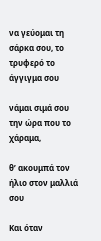να γεύομαι τη σάρκα σου, το τρυφερό το άγγιγμα σου

νάμαι σιμά σου την ώρα που το χάραμα,

θ’ ακουμπά τον ήλιο στον μαλλιά σου

Και όταν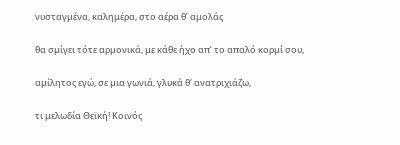νυσταγμένα, καλημέρα, στο αέρα θ’ αμολάς

θα σμίγει τότε αρμονικά, με κάθε ήχο απ’ το απαλό κορμί σου,

αμίλητος εγώ, σε μια γωνιά, γλυκά θ’ ανατριχιάζω,

τι μελωδία Θεϊκή! Κοινός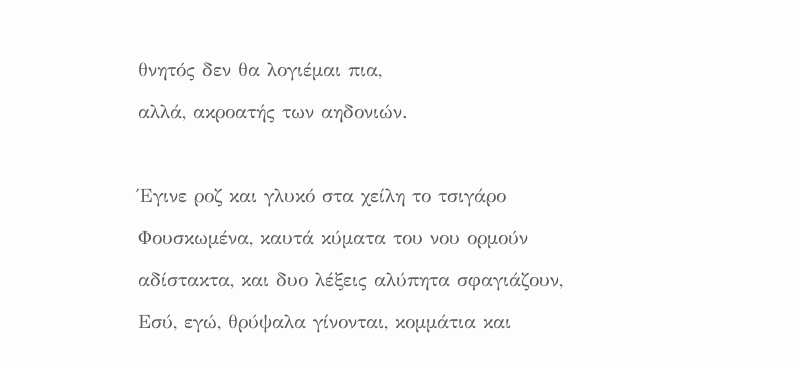θνητός δεν θα λογιέμαι πια,

αλλά, ακροατής των αηδονιών.



Έγινε ροζ και γλυκό στα χείλη το τσιγάρο

Φουσκωμένα, καυτά κύματα του νου ορμούν

αδίστακτα, και δυο λέξεις αλύπητα σφαγιάζουν,

Εσύ, εγώ, θρύψαλα γίνονται, κομμάτια και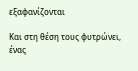εξαφανίζονται

Και στη θέση τους φυτρώνει, ένας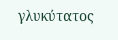γλυκύτατος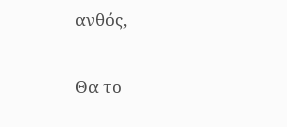ανθός,

Θα το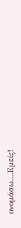ονομάσω....Εμείς!